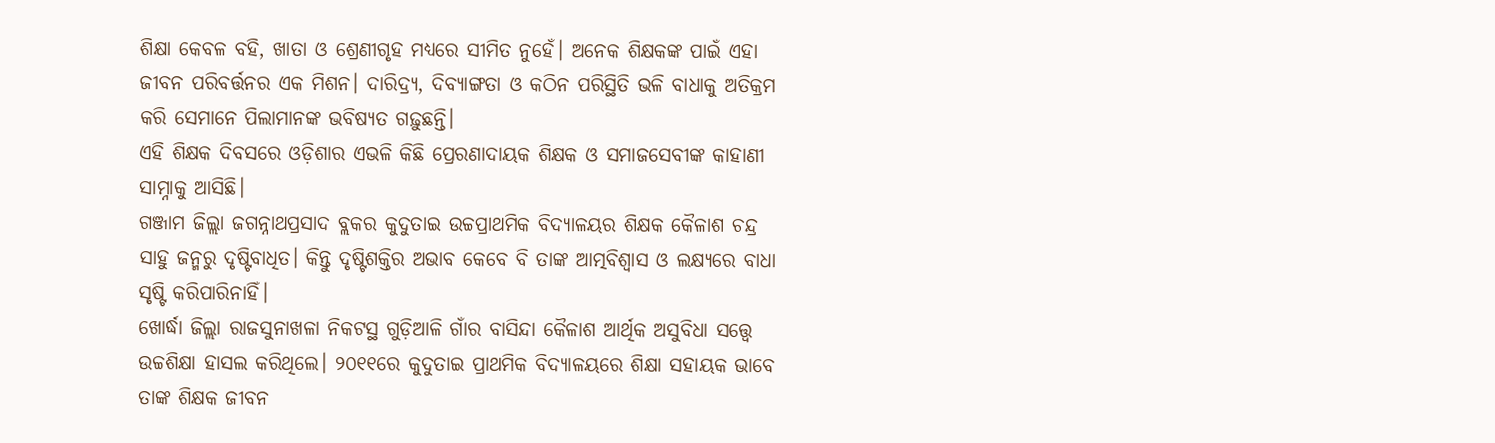ଶିକ୍ଷା କେବଳ ବହି, ଖାତା ଓ ଶ୍ରେଣୀଗୃହ ମଧ୍ୟରେ ସୀମିତ ନୁହେଁ। ଅନେକ ଶିକ୍ଷକଙ୍କ ପାଇଁ ଏହା ଜୀବନ ପରିବର୍ତ୍ତନର ଏକ ମିଶନ। ଦାରିଦ୍ର୍ୟ, ଦିବ୍ୟାଙ୍ଗତା ଓ କଠିନ ପରିସ୍ଥିତି ଭଳି ବାଧାକୁ ଅତିକ୍ରମ କରି ସେମାନେ ପିଲାମାନଙ୍କ ଭବିଷ୍ୟତ ଗଢ଼ୁଛନ୍ତି।
ଏହି ଶିକ୍ଷକ ଦିବସରେ ଓଡ଼ିଶାର ଏଭଳି କିଛି ପ୍ରେରଣାଦାୟକ ଶିକ୍ଷକ ଓ ସମାଜସେବୀଙ୍କ କାହାଣୀ ସାମ୍ନାକୁ ଆସିଛି।
ଗଞ୍ଜାମ ଜିଲ୍ଲା ଜଗନ୍ନାଥପ୍ରସାଦ ବ୍ଲକର କୁଦୁତାଇ ଉଚ୍ଚପ୍ରାଥମିକ ବିଦ୍ୟାଳୟର ଶିକ୍ଷକ କୈଳାଶ ଚନ୍ଦ୍ର ସାହୁ ଜନ୍ମରୁ ଦୃଷ୍ଟିବାଧିତ। କିନ୍ତୁ ଦୃଷ୍ଟିଶକ୍ତିର ଅଭାବ କେବେ ବି ତାଙ୍କ ଆତ୍ମବିଶ୍ୱାସ ଓ ଲକ୍ଷ୍ୟରେ ବାଧା ସୃଷ୍ଟି କରିପାରିନାହିଁ।
ଖୋର୍ଦ୍ଧା ଜିଲ୍ଲା ରାଜସୁନାଖଳା ନିକଟସ୍ଥ ଗୁଡ଼ିଆଳି ଗାଁର ବାସିନ୍ଦା କୈଳାଶ ଆର୍ଥିକ ଅସୁବିଧା ସତ୍ତ୍ୱେ ଉଚ୍ଚଶିକ୍ଷା ହାସଲ କରିଥିଲେ। ୨୦୧୧ରେ କୁଦୁତାଇ ପ୍ରାଥମିକ ବିଦ୍ୟାଳୟରେ ଶିକ୍ଷା ସହାୟକ ଭାବେ ତାଙ୍କ ଶିକ୍ଷକ ଜୀବନ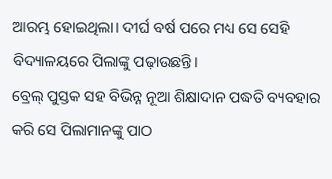ଆରମ୍ଭ ହୋଇଥିଲା। ଦୀର୍ଘ ବର୍ଷ ପରେ ମଧ୍ୟ ସେ ସେହି ବିଦ୍ୟାଳୟରେ ପିଲାଙ୍କୁ ପଢ଼ାଉଛନ୍ତି।
ବ୍ରେଲ୍ ପୁସ୍ତକ ସହ ବିଭିନ୍ନ ନୂଆ ଶିକ୍ଷାଦାନ ପଦ୍ଧତି ବ୍ୟବହାର କରି ସେ ପିଲାମାନଙ୍କୁ ପାଠ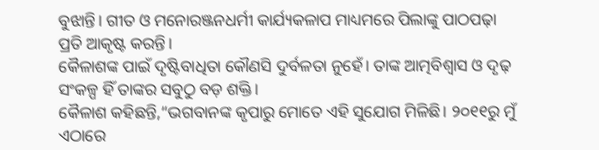ବୁଝାନ୍ତି। ଗୀତ ଓ ମନୋରଞ୍ଜନଧର୍ମୀ କାର୍ଯ୍ୟକଳାପ ମାଧ୍ୟମରେ ପିଲାଙ୍କୁ ପାଠପଢ଼ା ପ୍ରତି ଆକୃଷ୍ଟ କରନ୍ତି।
କୈଳାଶଙ୍କ ପାଇଁ ଦୃଷ୍ଟିବାଧିତା କୌଣସି ଦୁର୍ବଳତା ନୁହେଁ। ତାଙ୍କ ଆତ୍ମବିଶ୍ୱାସ ଓ ଦୃଢ଼ ସଂକଳ୍ପ ହିଁ ତାଙ୍କର ସବୁଠୁ ବଡ଼ ଶକ୍ତି।
କୈଳାଶ କହିଛନ୍ତି,“ଭଗବାନଙ୍କ କୃପାରୁ ମୋତେ ଏହି ସୁଯୋଗ ମିଳିଛି। ୨୦୧୧ରୁ ମୁଁ ଏଠାରେ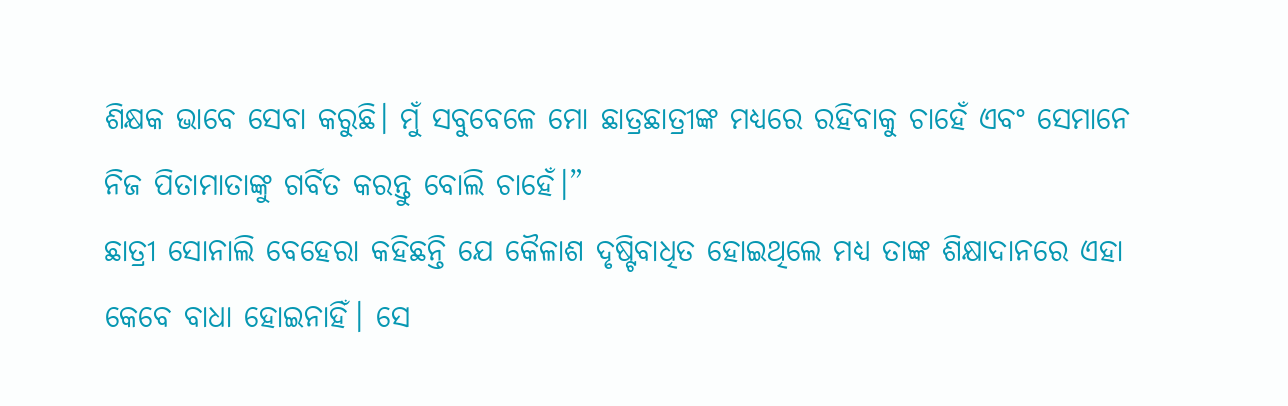ଶିକ୍ଷକ ଭାବେ ସେବା କରୁଛି। ମୁଁ ସବୁବେଳେ ମୋ ଛାତ୍ରଛାତ୍ରୀଙ୍କ ମଧ୍ୟରେ ରହିବାକୁ ଚାହେଁ ଏବଂ ସେମାନେ ନିଜ ପିତାମାତାଙ୍କୁ ଗର୍ବିତ କରନ୍ତୁ ବୋଲି ଚାହେଁ।”
ଛାତ୍ରୀ ସୋନାଲି ବେହେରା କହିଛନ୍ତି ଯେ କୈଳାଶ ଦୃଷ୍ଟିବାଧିତ ହୋଇଥିଲେ ମଧ୍ୟ ତାଙ୍କ ଶିକ୍ଷାଦାନରେ ଏହା କେବେ ବାଧା ହୋଇନାହିଁ। ସେ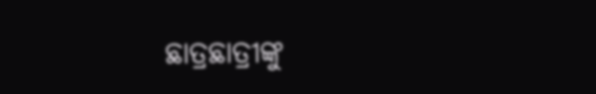ଛାତ୍ରଛାତ୍ରୀଙ୍କୁ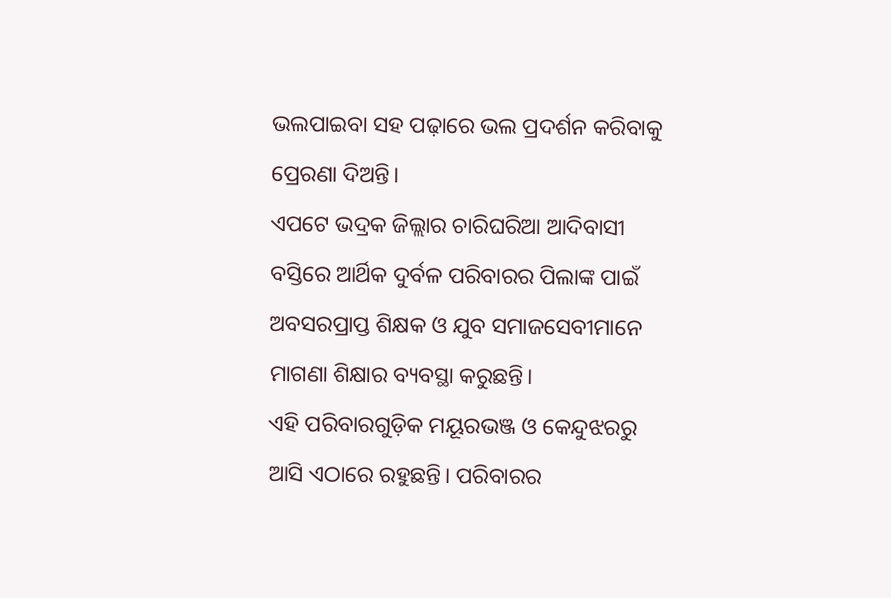ଭଲପାଇବା ସହ ପଢ଼ାରେ ଭଲ ପ୍ରଦର୍ଶନ କରିବାକୁ ପ୍ରେରଣା ଦିଅନ୍ତି।
ଏପଟେ ଭଦ୍ରକ ଜିଲ୍ଲାର ଚାରିଘରିଆ ଆଦିବାସୀ ବସ୍ତିରେ ଆର୍ଥିକ ଦୁର୍ବଳ ପରିବାରର ପିଲାଙ୍କ ପାଇଁ ଅବସରପ୍ରାପ୍ତ ଶିକ୍ଷକ ଓ ଯୁବ ସମାଜସେବୀମାନେ ମାଗଣା ଶିକ୍ଷାର ବ୍ୟବସ୍ଥା କରୁଛନ୍ତି।
ଏହି ପରିବାରଗୁଡ଼ିକ ମୟୂରଭଞ୍ଜ ଓ କେନ୍ଦୁଝରରୁ ଆସି ଏଠାରେ ରହୁଛନ୍ତି। ପରିବାରର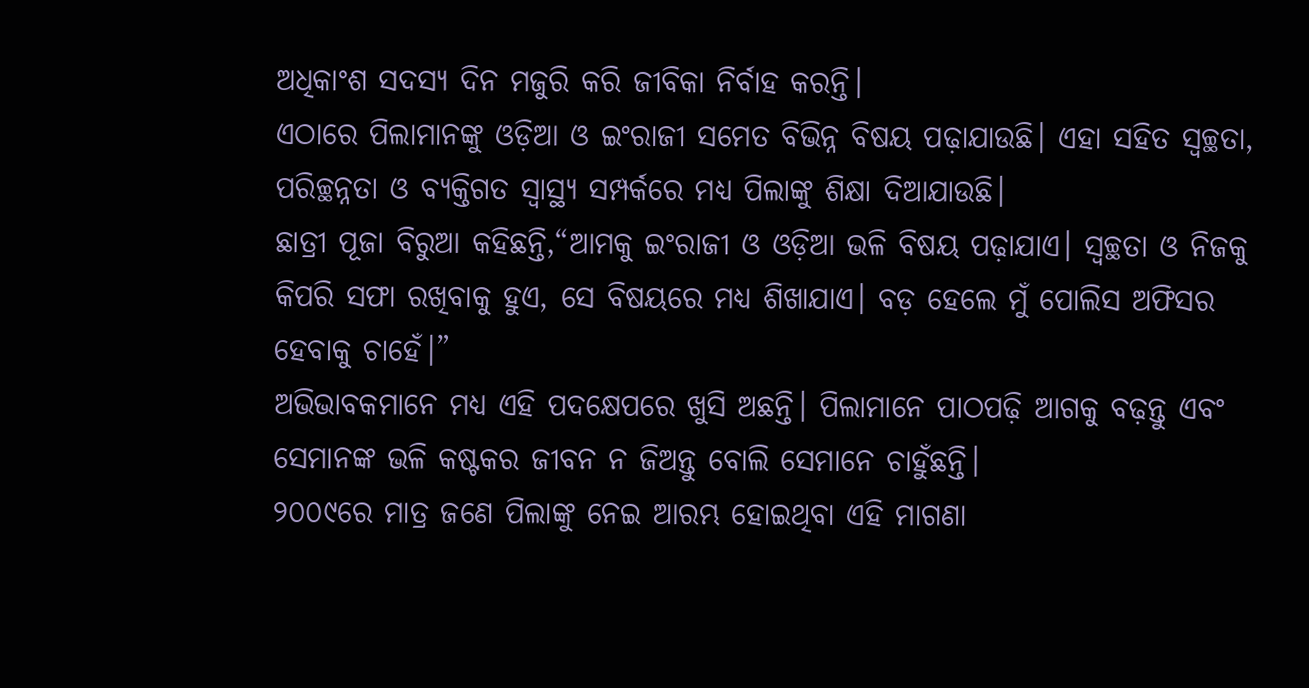ଅଧିକାଂଶ ସଦସ୍ୟ ଦିନ ମଜୁରି କରି ଜୀବିକା ନିର୍ବାହ କରନ୍ତି।
ଏଠାରେ ପିଲାମାନଙ୍କୁ ଓଡ଼ିଆ ଓ ଇଂରାଜୀ ସମେତ ବିଭିନ୍ନ ବିଷୟ ପଢ଼ାଯାଉଛି। ଏହା ସହିତ ସ୍ୱଚ୍ଛତା, ପରିଚ୍ଛନ୍ନତା ଓ ବ୍ୟକ୍ତିଗତ ସ୍ୱାସ୍ଥ୍ୟ ସମ୍ପର୍କରେ ମଧ୍ୟ ପିଲାଙ୍କୁ ଶିକ୍ଷା ଦିଆଯାଉଛି।
ଛାତ୍ରୀ ପୂଜା ବିରୁଆ କହିଛନ୍ତି,“ଆମକୁ ଇଂରାଜୀ ଓ ଓଡ଼ିଆ ଭଳି ବିଷୟ ପଢ଼ାଯାଏ। ସ୍ୱଚ୍ଛତା ଓ ନିଜକୁ କିପରି ସଫା ରଖିବାକୁ ହୁଏ, ସେ ବିଷୟରେ ମଧ୍ୟ ଶିଖାଯାଏ। ବଡ଼ ହେଲେ ମୁଁ ପୋଲିସ ଅଫିସର ହେବାକୁ ଚାହେଁ।”
ଅଭିଭାବକମାନେ ମଧ୍ୟ ଏହି ପଦକ୍ଷେପରେ ଖୁସି ଅଛନ୍ତି। ପିଲାମାନେ ପାଠପଢ଼ି ଆଗକୁ ବଢ଼ନ୍ତୁ ଏବଂ ସେମାନଙ୍କ ଭଳି କଷ୍ଟକର ଜୀବନ ନ ଜିଅନ୍ତୁ ବୋଲି ସେମାନେ ଚାହୁଁଛନ୍ତି।
୨୦୦୯ରେ ମାତ୍ର ଜଣେ ପିଲାଙ୍କୁ ନେଇ ଆରମ୍ଭ ହୋଇଥିବା ଏହି ମାଗଣା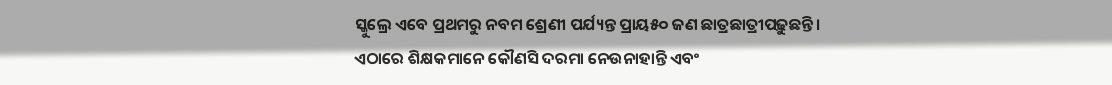ସ୍କୁଲ୍ରେ ଏବେ ପ୍ରଥମରୁ ନବମ ଶ୍ରେଣୀ ପର୍ଯ୍ୟନ୍ତ ପ୍ରାୟ୫୦ ଜଣ ଛାତ୍ରଛାତ୍ରୀପଢ଼ୁଛନ୍ତି।
ଏଠାରେ ଶିକ୍ଷକମାନେ କୌଣସି ଦରମା ନେଉନାହାନ୍ତି ଏବଂ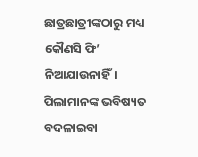ଛାତ୍ରଛାତ୍ରୀଙ୍କଠାରୁ ମଧ୍ୟ କୌଣସି ଫି’ ନିଆଯାଉନାହିଁ। ପିଲାମାନଙ୍କ ଭବିଷ୍ୟତ ବଦଳାଇବା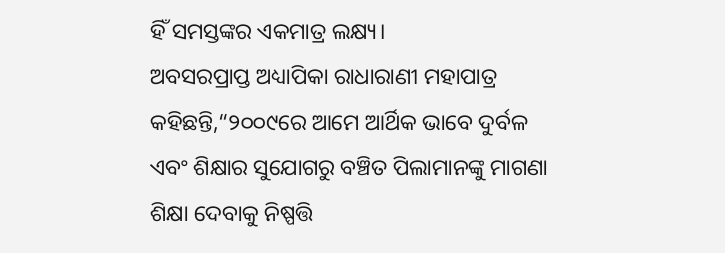ହିଁ ସମସ୍ତଙ୍କର ଏକମାତ୍ର ଲକ୍ଷ୍ୟ।
ଅବସରପ୍ରାପ୍ତ ଅଧ୍ୟାପିକା ରାଧାରାଣୀ ମହାପାତ୍ର କହିଛନ୍ତି,“୨୦୦୯ରେ ଆମେ ଆର୍ଥିକ ଭାବେ ଦୁର୍ବଳ ଏବଂ ଶିକ୍ଷାର ସୁଯୋଗରୁ ବଞ୍ଚିତ ପିଲାମାନଙ୍କୁ ମାଗଣା ଶିକ୍ଷା ଦେବାକୁ ନିଷ୍ପତ୍ତି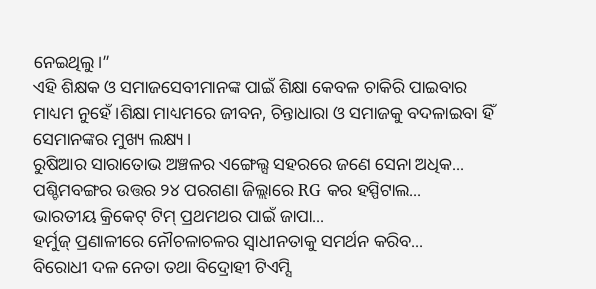ନେଇଥିଲୁ।”
ଏହି ଶିକ୍ଷକ ଓ ସମାଜସେବୀମାନଙ୍କ ପାଇଁ ଶିକ୍ଷା କେବଳ ଚାକିରି ପାଇବାର ମାଧ୍ୟମ ନୁହେଁ।ଶିକ୍ଷା ମାଧ୍ୟମରେ ଜୀବନ, ଚିନ୍ତାଧାରା ଓ ସମାଜକୁ ବଦଳାଇବା ହିଁ ସେମାନଙ୍କର ମୁଖ୍ୟ ଲକ୍ଷ୍ୟ।
ରୁଷିଆର ସାରାତୋଭ ଅଞ୍ଚଳର ଏଙ୍ଗେଲ୍ସ ସହରରେ ଜଣେ ସେନା ଅଧିକ...
ପଶ୍ଚିମବଙ୍ଗର ଉତ୍ତର ୨୪ ପରଗଣା ଜିଲ୍ଲାରେ RG କର ହସ୍ପିଟାଲ...
ଭାରତୀୟ କ୍ରିକେଟ୍‌ ଟିମ୍‌ ପ୍ରଥମଥର ପାଇଁ ଜାପା...
ହର୍ମୁଜ୍ ପ୍ରଣାଳୀରେ ନୌଚଳାଚଳର ସ୍ୱାଧୀନତାକୁ ସମର୍ଥନ କରିବ...
ବିରୋଧୀ ଦଳ ନେତା ତଥା ବିଦ୍ରୋହୀ ଟିଏମ୍ସି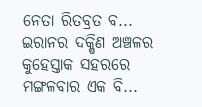ନେତା ରିତବ୍ରତ ବ...
ଇରାନର ଦକ୍ଷିଣ ଅଞ୍ଚଳର କୁହେସ୍ତାକ ସହରରେ ମଙ୍ଗଳବାର ଏକ ବି...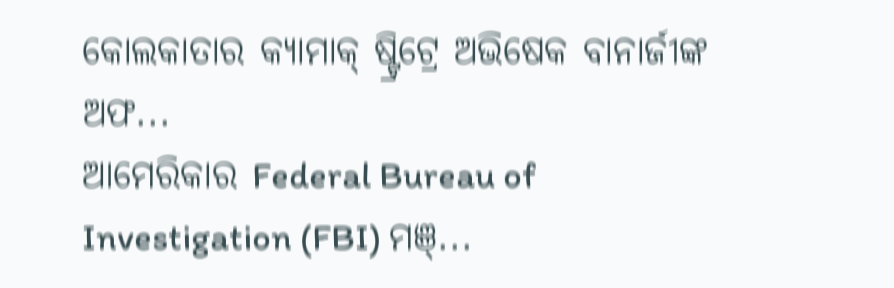କୋଲକାତାର କ୍ୟାମାକ୍ ଷ୍ଟ୍ରିଟ୍ରେ ଅଭିଷେକ ବାନାର୍ଜୀଙ୍କ ଅଫ...
ଆମେରିକାର Federal Bureau of Investigation (FBI) ମଞ୍...